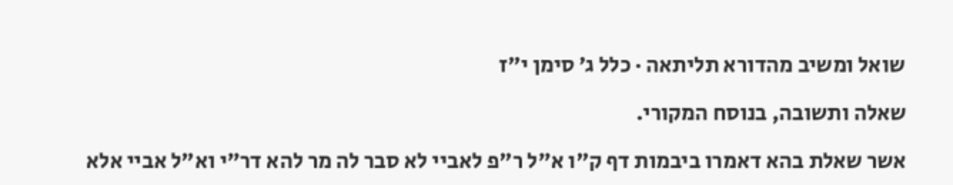שואל ומשיב מהדורא תליתאה · כלל ג׳ סימן י״ז

שאלה ותשובה, בנוסח המקורי.

אשר שאלת בהא דאמרו ביבמות דף ק"ו א"ל ר"פ לאביי לא סבר לה מר להא דר"י וא"ל אביי אלא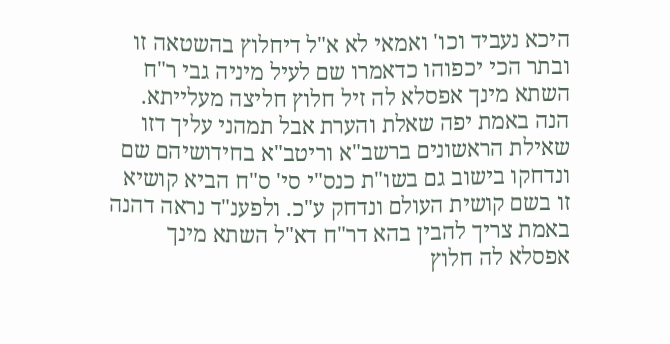היכא נעביד וכו' ואמאי לא א"ל דיחלוץ בהשטאה זו ובתר הכי יכפוהו כדאמרו שם לעיל מיניה גבי ר"ח השתא מינך אפסלא לה זיל חלוץ חליצה מעלייתא. הנה באמת יפה שאלת והערת אבל תמהני עליך דזו שאילת הראשונים ברשב"א וריטב"א בחידושיהם שם ונדחקו בישוב גם בשו"ת כנס"י סי' ס"ח הביא קושיא זו בשם קושית העולם ונדחק ע"כ. ולפענ"ד נראה דהנה באמת צריך להבין בהא דר"ח דא"ל השתא מינך אפסלא לה חלוץ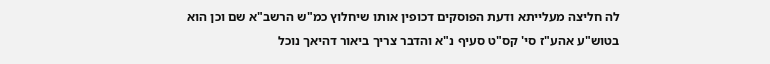לה חליצה מעלייתא ודעת הפוסקים דכופין אותו שיחלוץ כמ"ש הרשב"א שם וכן הוא בטוש"ע אהע"ז סי' קס"ט סעיף נ"א והדבר צריך ביאור דהיאך נוכל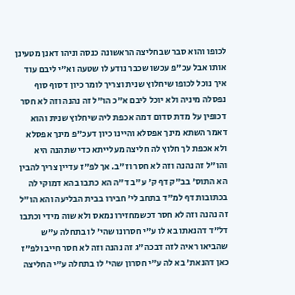לכופו והוא סבר שבחליצה הראשונה כנסה וניהו דאנן מטעינן אותו אבל עכ"פ עכשו שכבר נודע לו שטעה וא"י ליבם עוד איך נוכל לכופו שיחלוץ שנית וצריך לומר כיון דסוף סוף נפסלה מיניה ולא יוכל ליבם א"כ הו"ל זה נהנה וזה לא חסר דכופין על מדת סדום דמה אכפת ליה שיחלוץ שנית והוא דאמר השתא מינך אפסלא והיינו כיון דעכ"פ מינך אפסלא ולא אכפת לך חלוץ לה חליצה מעלייתא כדי שתהנה היא והו"ל זה נהנה וזה לא חסר וז"ב. אך לפ"ז עדיין צריך להבין הא התוס' בב"ק דף ק' ע"ב ד"ה הא כתבו בהא דמוקי לה בכתובות דף למ"ד בתחב לי' חבירו בבית הבליעה והא הו"ל זה נהנה וזה לא חסר דכשמחזירו נמאס ולא שוה מידי וכתבו דל"ד דהנאתו בא לו ע"י חסרונו שהי' לו בתחלה ע"ש שהביאו ראיה לזה דבכה"ג זה נהנה וזה לא חסר חייב ולפ"ז כאן דהנאת' בא לה ע"י חסרון שהי' לו בתחלה ע"י החליצה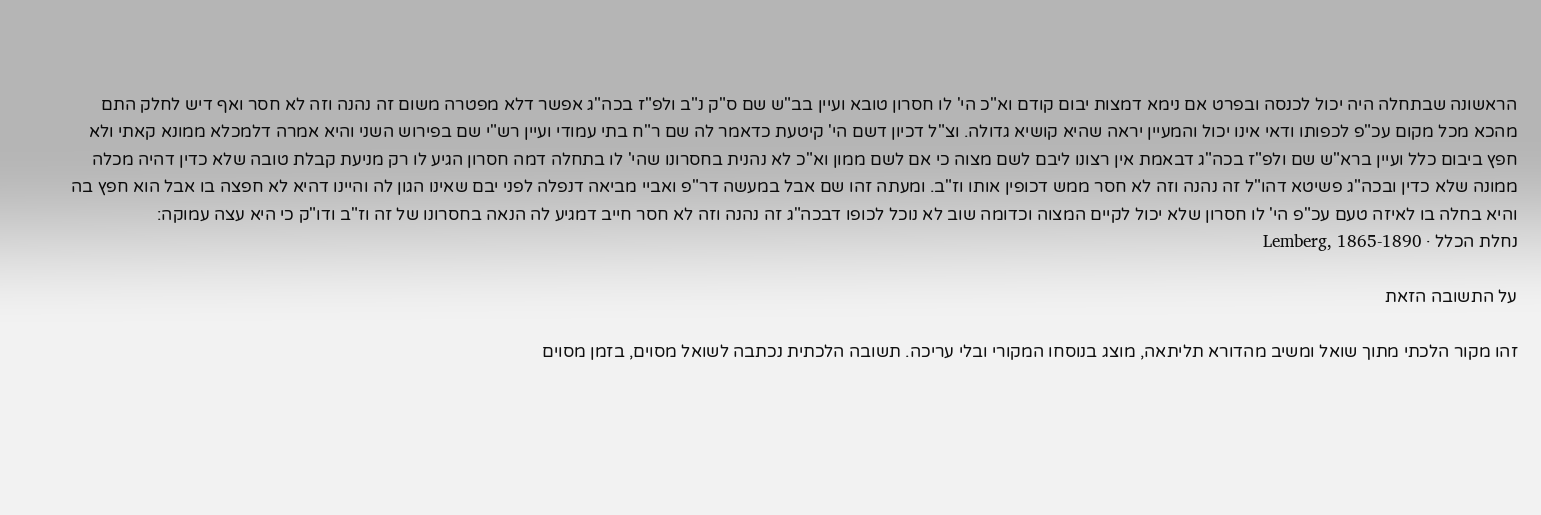הראשונה שבתחלה היה יכול לכנסה ובפרט אם נימא דמצות יבום קודם וא"כ הי' לו חסרון טובא ועיין בב"ש שם ס"ק נ"ב ולפ"ז בכה"ג אפשר דלא מפטרה משום זה נהנה וזה לא חסר ואף דיש לחלק התם מהכא מכל מקום עכ"פ לכפותו ודאי אינו יכול והמעיין יראה שהיא קושיא גדולה. וצ"ל דכיון דשם הי' קיטעת כדאמר לה שם ר"ח בתי עמודי ועיין רש"י שם בפירוש השני והיא אמרה דלמכלא ממונא קאתי ולא חפץ ביבום כלל ועיין ברא"ש שם ולפ"ז בכה"ג דבאמת אין רצונו ליבם לשם מצוה כי אם לשם ממון וא"כ לא נהנית בחסרונו שהי' לו בתחלה דמה חסרון הגיע לו רק מניעת קבלת טובה שלא כדין דהיה מכלה ממונה שלא כדין ובכה"ג פשיטא דהו"ל זה נהנה וזה לא חסר ממש דכופין אותו וז"ב. ומעתה זהו שם אבל במעשה דר"פ ואביי מביאה דנפלה לפני יבם שאינו הגון לה והיינו דהיא לא חפצה בו אבל הוא חפץ בה והיא בחלה בו לאיזה טעם עכ"פ הי' לו חסרון שלא יכול לקיים המצוה וכדומה שוב לא נוכל לכופו דבכה"ג זה נהנה וזה לא חסר חייב דמגיע לה הנאה בחסרונו של זה וז"ב ודו"ק כי היא עצה עמוקה:
נחלת הכלל · Lemberg, 1865-1890

על התשובה הזאת

זהו מקור הלכתי מתוך שואל ומשיב מהדורא תליתאה, מוצג בנוסחו המקורי ובלי עריכה. תשובה הלכתית נכתבה לשואל מסוים, בזמן מסוים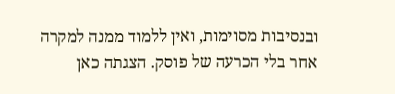ובנסיבות מסוימות, ואין ללמוד ממנה למקרה אחר בלי הכרעה של פוסק. הצגתה כאן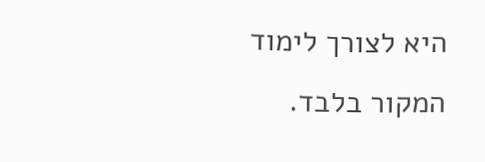היא לצורך לימוד המקור בלבד.